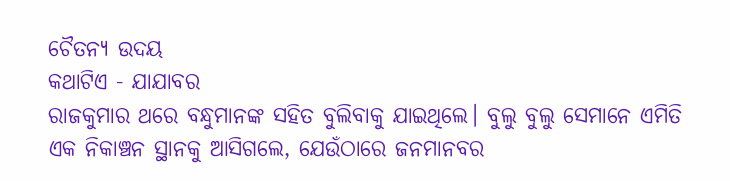ଚୈତନ୍ୟ ଉଦୟ
କଥାଟିଏ - ଯାଯାବର
ରାଜକୁମାର ଥରେ ବନ୍ଧୁମାନଙ୍କ ସହିତ ବୁଲିବାକୁ ଯାଇଥିଲେ। ବୁଲୁ ବୁଲୁ ସେମାନେ ଏମିତି ଏକ ନିକାଞ୍ଚନ ସ୍ଥାନକୁ ଆସିଗଲେ, ଯେଉଁଠାରେ ଜନମାନବର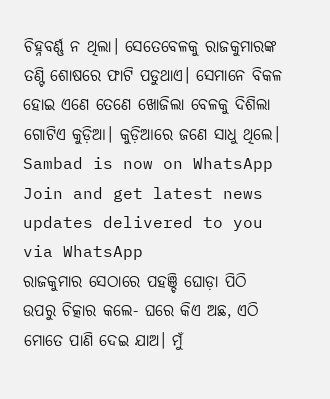ଚିହ୍ନବର୍ଣ୍ଣ ନ ଥିଲା। ସେତେବେଳକୁ ରାଜକୁମାରଙ୍କ ତଣ୍ଟି ଶୋଷରେ ଫାଟି ପଡୁଥାଏ। ସେମାନେ ବିକଳ ହୋଇ ଏଣେ ତେଣେ ଖୋଜିଲା ବେଳକୁ ଦିଶିଲା ଗୋଟିଏ କୁଡ଼ିଆ। କୁଡ଼ିଆରେ ଜଣେ ସାଧୁ ଥିଲେ।
Sambad is now on WhatsApp
Join and get latest news updates delivered to you via WhatsApp
ରାଜକୁମାର ସେଠାରେ ପହଞ୍ଚି ଘୋଡ଼ା ପିଠି ଉପରୁ ଚିତ୍କାର କଲେ- ଘରେ କିଏ ଅଛ, ଏଠି ମୋତେ ପାଣି ଦେଇ ଯାଅ। ମୁଁ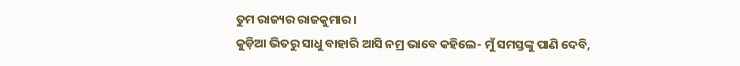ତୁମ ରାଜ୍ୟର ରାଜକୁମାର।
କୁଡ଼ିଆ ଭିତରୁ ସାଧୁ ବାହାରି ଆସି ନମ୍ର ଭାବେ କହିଲେ- ମୁଁ ସମସ୍ତଙ୍କୁ ପାଣି ଦେବି,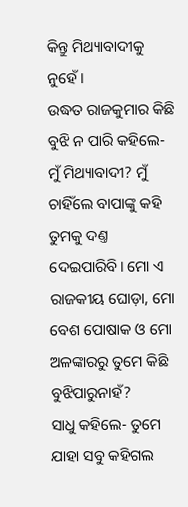କିନ୍ତୁ ମିଥ୍ୟାବାଦୀକୁ ନୁହେଁ।
ଉଦ୍ଧତ ରାଜକୁମାର କିଛି ବୁଝି ନ ପାରି କହିଲେ- ମୁଁ ମିଥ୍ୟାବାଦୀ? ମୁଁ ଚାହିଁଲେ ବାପାଙ୍କୁ କହି ତୁମକୁ ଦଣ୍ତ ଦେଇପାରିବି। ମୋ ଏ ରାଜକୀୟ ଘୋଡ଼ା, ମୋ ବେଶ ପୋଷାକ ଓ ମୋ ଅଳଙ୍କାରରୁ ତୁମେ କିଛି ବୁଝିପାରୁନାହଁ?
ସାଧୁ କହିଲେ- ତୁମେ ଯାହା ସବୁ କହିଗଲ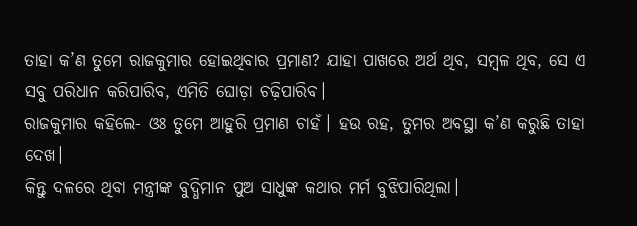ତାହା କ’ଣ ତୁମେ ରାଜକୁମାର ହୋଇଥିବାର ପ୍ରମାଣ? ଯାହା ପାଖରେ ଅର୍ଥ ଥିବ, ସମ୍ବଳ ଥିବ, ସେ ଏ ସବୁ ପରିଧାନ କରିପାରିବ, ଏମିତି ଘୋଡ଼ା ଚଢ଼ିପାରିବ।
ରାଜକୁମାର କହିଲେ- ଓଃ ତୁମେ ଆହୁରି ପ୍ରମାଣ ଚାହଁ। ହଉ ରହ, ତୁମର ଅବସ୍ଥା କ’ଣ କରୁଛି ତାହା ଦେଖ।
କିନ୍ତୁ ଦଳରେ ଥିବା ମନ୍ତ୍ରୀଙ୍କ ବୁଦ୍ଧିମାନ ପୁଅ ସାଧୁଙ୍କ କଥାର ମର୍ମ ବୁଝିପାରିଥିଲା।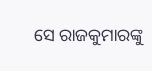ସେ ରାଜକୁମାରଙ୍କୁ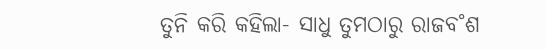ତୁନି କରି କହିଲା- ସାଧୁ ତୁମଠାରୁ ରାଜବ˚ଶ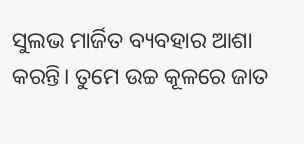ସୁଲଭ ମାର୍ଜିତ ବ୍ୟବହାର ଆଶା କରନ୍ତି। ତୁମେ ଉଚ୍ଚ କୂଳରେ ଜାତ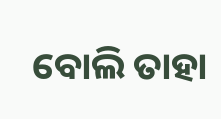ବୋଲି ତାହା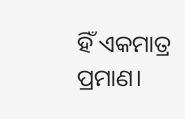ହିଁ ଏକମାତ୍ର ପ୍ରମାଣ।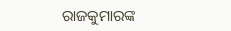ରାଜକୁମାରଙ୍କ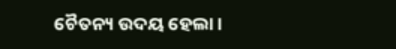ଚୈତନ୍ୟ ଉଦୟ ହେଲା।